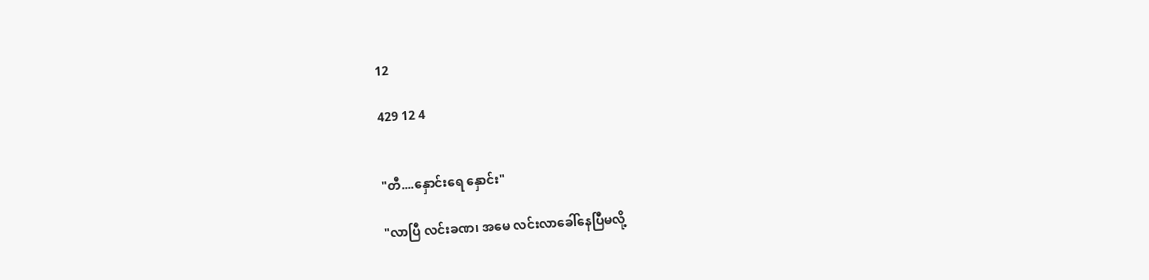12

429 12 4


"တီ....နှောင်းရေ နှောင်း"

"လာပြီ လင်းခဏ၊ အမေ လင်းလာခေါ်နေပြီမလို့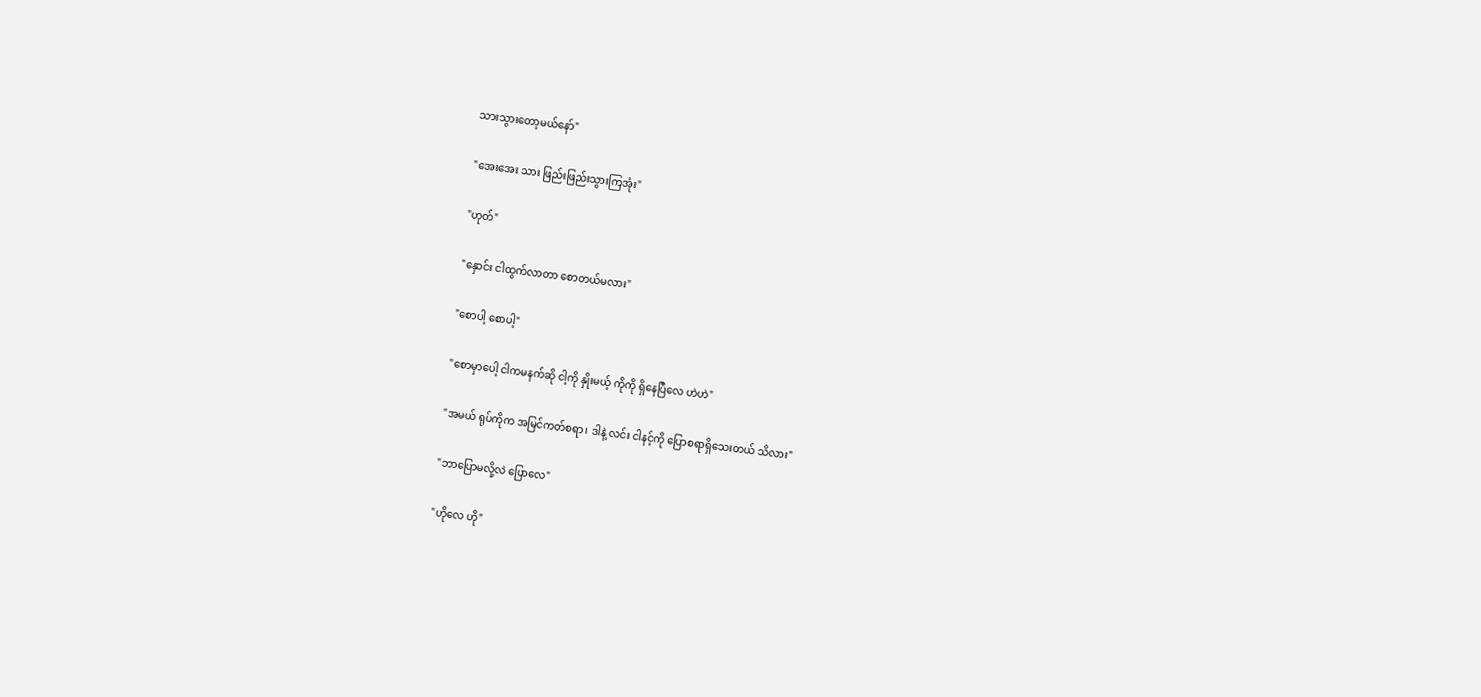သားသွားတော့မယ်နော်"

"အေးအေး သား ဖြည်းဖြည်းသွားကြအုံး"

"ဟုတ်"

"နှောင်း ငါထွက်လာတာ စောတယ်မလား"

"စောပါ့ စောပါ့"

"စောမှာပေါ့ ငါကမနက်ဆို ငါ့ကို နှိုးမယ့် ကိုကို ရှိနေပြီလေ ဟဲဟဲ"

"အမယ် ရုပ်ကိုက အမြင်ကတ်စရာ၊ ဒါနဲ့ လင်း ငါနင့်ကို ပြောစရာရှိသေးတယ် သိလား"

"ဘာပြောမလို့လဲ ပြောလေ"

"ဟိုလေ ဟို"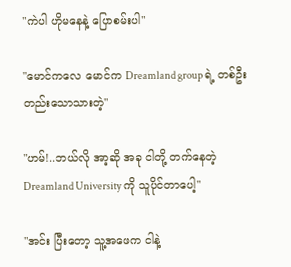"ကဲပါ ဟိုမနေနဲ့ ပြောစမ်းပါ"

"မောင်ကလေ မောင်က Dreamland group ရဲ့ တစ်ဦးတည်းသောသားတဲ့"

"ဟမ်!..ဘယ်လို အာ့ဆို အခု ငါတို့ တက်နေတဲ့ Dreamland University ကို သူပိုင်တာပေါ့"

"အင်း ပြီးတော့ သူ့အဖေက ငါနဲ့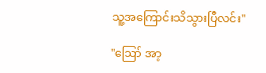သူ့အကြောင်းသိသွားပြီလင်း"

"ဪ အာ့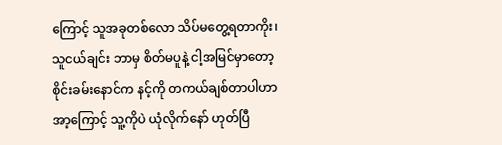ကြောင့် သူအခုတစ်လော သိပ်မတွေ့ရတာကိုး၊ သူငယ်ချင်း ဘာမှ စိတ်မပူနဲ့ ငါ့အမြင်မှာတော့စိုင်းခမ်းနောင်က နင့်ကို တကယ်ချစ်တာပါဟာ အာ့ကြောင့် သူ့ကိုပဲ ယုံလိုက်နော် ဟုတ်ပြီ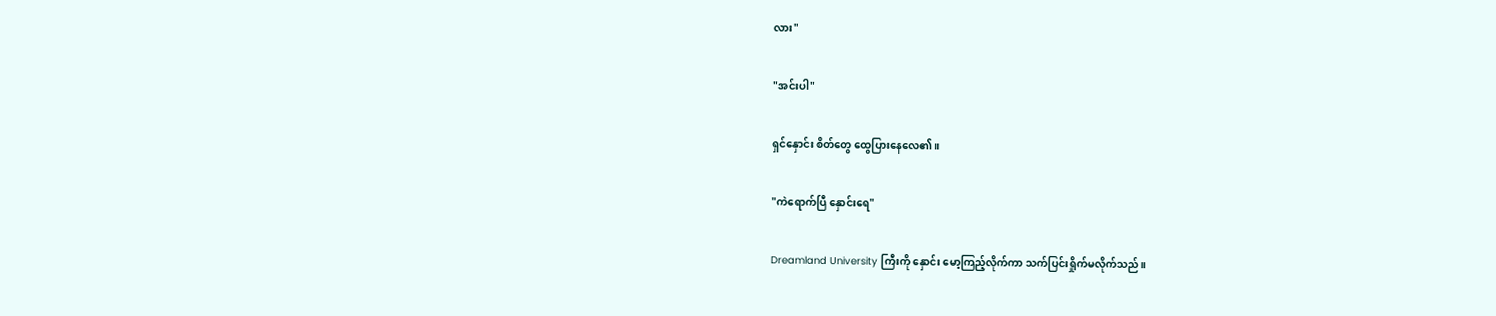လား"

"အင်းပါ"

ရှင်နှောင်း စိတ်တွေ ထွေပြားနေလေ၏။

"ကဲရောက်ပြီ နှောင်းရေ"

Dreamland University ကြီးကို နှောင်း မော့ကြည့်လိုက်ကာ သက်ပြင်းရှိုက်မလိုက်သည်။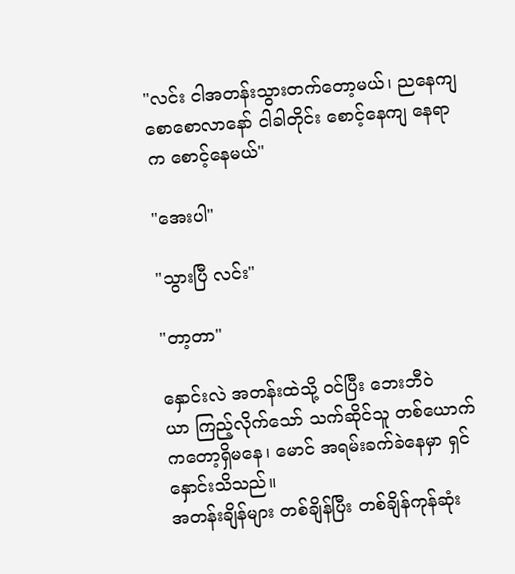"လင်း ငါအတန်းသွားတက်တော့မယ်၊ ညနေကျ စောစောလာနော် ငါခါတိုင်း စောင့်နေကျ နေရာက စောင့်နေမယ်"

"အေးပါ"

"သွားပြီ လင်း"

"တာ့တာ"

နှောင်းလဲ အတန်းထဲသို့ ဝင်ပြီး ဘေးဘီဝဲယာ ‌ကြည့်လိုက်သော် သက်ဆိုင်သူ တစ်ယောက်ကတော့ရှိမနေ၊ မောင် အရမ်းခက်ခဲနေမှာ ရှင်နှောင်းသိသည်။
အတန်းချိန်များ တစ်ချိန်ပြီး တစ်ချိန်ကုန်ဆုံး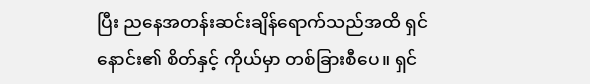ပြီး ညနေအတန်းဆင်းချိန်ရောက်သည်အထိ ရှင်နောင်း၏ စိတ်နှင့် ကိုယ်မှာ တစ်ခြားစီပေ။ ရှင်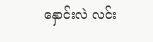နှောင်းလဲ လင်း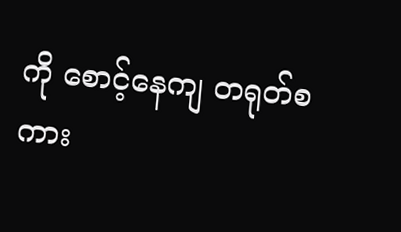ကို စောင့်နေကျ တရုတ်စကား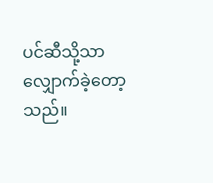ပင်ဆီသို့သာ လျှောက်ခဲ့တော့သည်။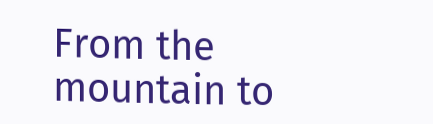From the mountain to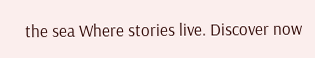the sea Where stories live. Discover now